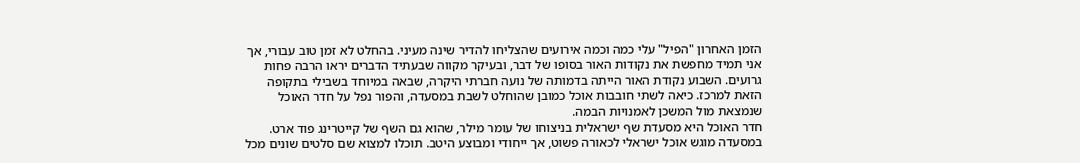הזמן האחרון "הפיל" עלי כמה וכמה אירועים שהצליחו להדיר שינה מעיני. בהחלט לא זמן טוב עבורי, אך אני תמיד מחפשת את נקודות האור בסופו של דבר, ובעיקר מקווה שבעתיד הדברים יראו הרבה פחות גרועים. השבוע נקודת האור הייתה בדמותה של נועה חברתי היקרה, שבאה במיוחד בשבילי בתקופה הזאת למרכז. כיאה לשתי חובבות אוכל כמובן שהוחלט לשבת במסעדה, והפור נפל על חדר האוכל שנמצאת מול המשכן לאמנויות הבמה.
חדר האוכל היא מסעדת שף ישראלית בניצוחו של עומר מילר, שהוא גם השף של קייטרינג פוד ארט. במסעדה מוגש אוכל ישראלי לכאורה פשוט, אך ייחודי ומבוצע היטב. תוכלו למצוא שם סלטים שונים מכל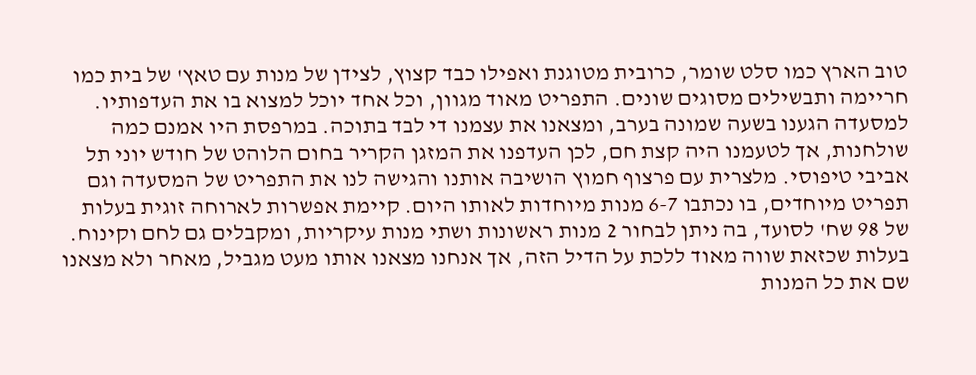טוב הארץ כמו סלט שומר, כרובית מטוגנת ואפילו כבד קצוץ, לצידן של מנות עם טאץ' של בית כמו חריימה ותבשילים מסוגים שונים. התפריט מאוד מגוון, וכל אחד יוכל למצוא בו את העדפותיו.
למסעדה הגענו בשעה שמונה בערב, ומצאנו את עצמנו די לבד בתוכה. במרפסת היו אמנם כמה שולחנות, אך לטעמנו היה קצת חם, לכן העדפנו את המזגן הקריר בחום הלוהט של חודש יוני תל אביבי טיפוסי. מלצרית עם פרצוף חמוץ הושיבה אותנו והגישה לנו את התפריט של המסעדה וגם תפריט מיוחדים, בו נכתבו 6-7 מנות מיוחדות לאותו היום. קיימת אפשרות לארוחה זוגית בעלות של 98 שח' לסועד, בה ניתן לבחור 2 מנות ראשונות ושתי מנות עיקריות, ומקבלים גם לחם וקינוח. בעלות שכזאת שווה מאוד ללכת על הדיל הזה, אך אנחנו מצאנו אותו מעט מגביל, מאחר ולא מצאנו שם את כל המנות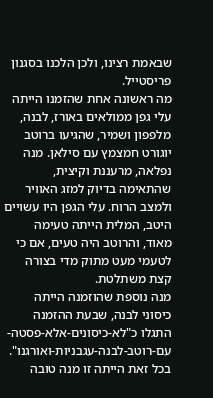שבאמת רצינו, ולכן הלכנו בסגנון פריסטייל.
מה ראשונה אחת שהזמנו הייתה עלי גפן ממולאים באורז, לבנה, מלפפון ושמיר, שהגיעו ברוטב יוגורט חמצמץ עם סילאן. מנה נפלאה, מרעננת וקיצית, שהתאימה בדיוק למזג האוויר ולמצב הרוח. עלי הגפן היו עשויים היטב, המלית הייתה טעימה מאוד, והרוטב היה טעים, אם כי לטעמי מעט מתוק מדי בצורה קצת משתלטת.
מנה נוספת שהוזמנה הייתה כיסוני לבנה, שבעת ההזמנה התגלו כ"לא-כיסונים-אלא-פסטה-עם-רוטב-לבנה-עגבניות-ואורגנו". בכל זאת הייתה זו מנה טובה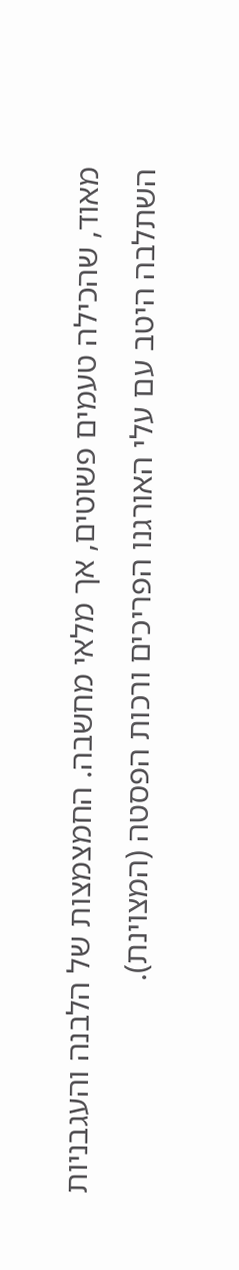מאוד, שהכילה טעמים פשוטים, אך מלאי מחשבה. החמצמצות של הלבנה והעגבניות השתלבה היטב עם עלי האורגנו הפריכים ורכות הפסטה (המצוינת).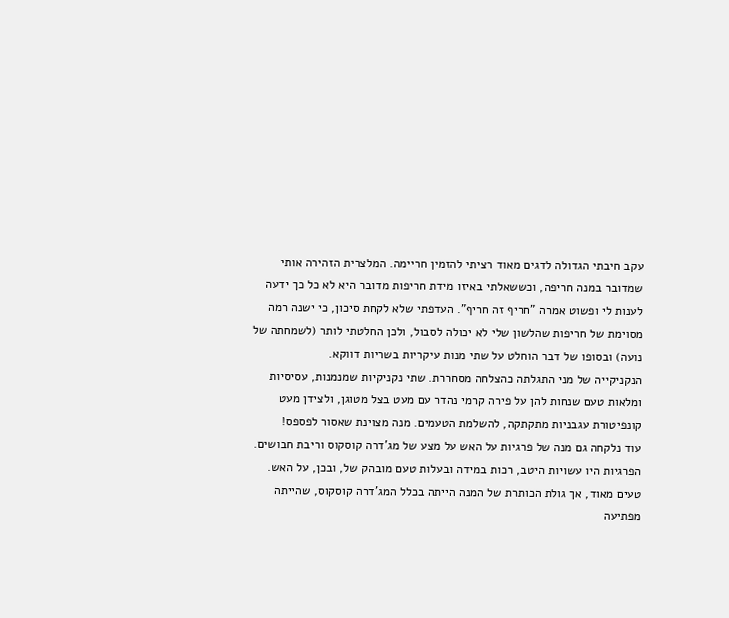עקב חיבתי הגדולה לדגים מאוד רציתי להזמין חריימה. המלצרית הזהירה אותי שמדובר במנה חריפה, וכששאלתי באיזו מידת חריפות מדובר היא לא כל כך ידעה לענות לי ופשוט אמרה "חריף זה חריף". העדפתי שלא לקחת סיכון, כי ישנה רמה מסוימת של חריפות שהלשון שלי לא יכולה לסבול, ולכן החלטתי לותר (לשמחתה של נועה) ובסופו של דבר הוחלט על שתי מנות עיקריות בשריות דווקא.
הנקניקייה של מני התגלתה כהצלחה מסחררת. שתי נקניקיות שמנמנות, עסיסיות ומלאות טעם שנחות להן על פירה קרמי נהדר עם מעט בצל מטוגן, ולצידן מעט קונפיטורת עגבניות מתקתקה, להשלמת הטעמים. מנה מצוינת שאסור לפספס!
עוד נלקחה גם מנה של פרגיות על האש על מצע של מג'דרה קוסקוס וריבת חבושים. הפרגיות היו עשויות היטב, רכות במידה ובעלות טעם מובהק של, ובכן, על האש. טעים מאוד, אך גולת הכותרת של המנה הייתה בכלל המג'דרה קוסקוס, שהייתה מפתיעה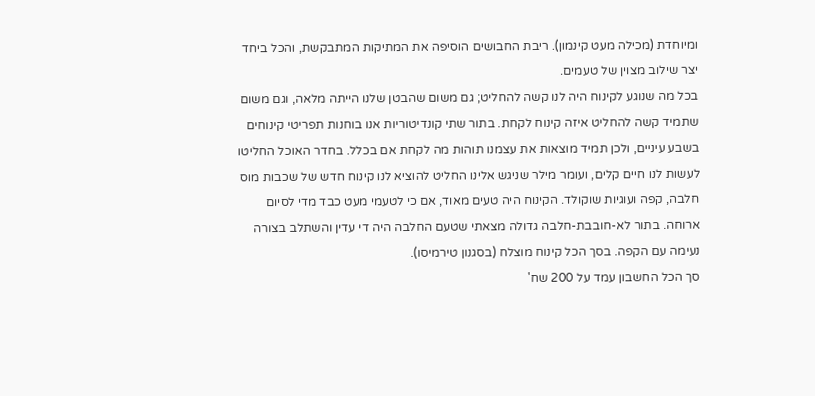ומיוחדת (מכילה מעט קינמון). ריבת החבושים הוסיפה את המתיקות המתבקשת, והכל ביחד יצר שילוב מצוין של טעמים.
בכל מה שנוגע לקינוח היה לנו קשה להחליט; גם משום שהבטן שלנו הייתה מלאה, וגם משום שתמיד קשה להחליט איזה קינוח לקחת. בתור שתי קונדיטוריות אנו בוחנות תפריטי קינוחים בשבע עיניים, ולכן תמיד מוצאות את עצמנו תוהות מה לקחת אם בכלל. בחדר האוכל החליטו לעשות לנו חיים קלים, ועומר מילר שניגש אלינו החליט להוציא לנו קינוח חדש של שכבות מוס חלבה, קפה ועוגיות שוקולד. הקינוח היה טעים מאוד, אם כי לטעמי מעט כבד מדי לסיום ארוחה. בתור לא-חובבת-חלבה גדולה מצאתי שטעם החלבה היה די עדין והשתלב בצורה נעימה עם הקפה. בסך הכל קינוח מוצלח (בסגנון טירמיסו).
סך הכל החשבון עמד על 200 שח'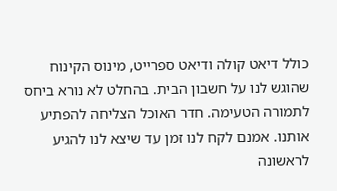כולל דיאט קולה ודיאט ספרייט, מינוס הקינוח שהוגש לנו על חשבון הבית. בהחלט לא נורא ביחס לתמורה הטעימה. חדר האוכל הצליחה להפתיע אותנו. אמנם לקח לנו זמן עד שיצא לנו להגיע לראשונה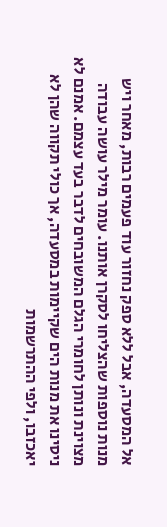אל המסעדה, אבל ללא ספק נחזור עוד פעמים רבות, מאחר ויש מנות נוספות שהצליחו לסקרן אותנו. עומר מילר עושה עבודה מצוינת ונותן לחומרי הגלם המשובחים לדבר בעד עצמם. אמנם לא ניסינו את מנות הים שקיימות במסעדה, אך כולי תקווה שהן לא יאכזבו, ולפי ההתרשמות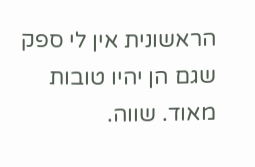הראשונית אין לי ספק שגם הן יהיו טובות מאוד. שווה.